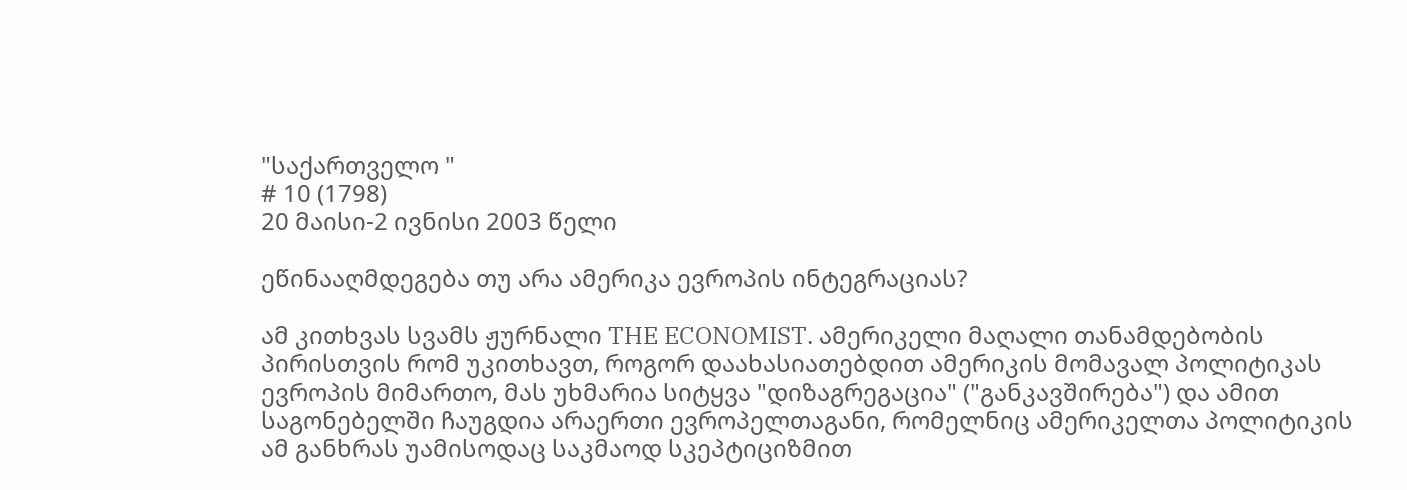"საქართველო "
# 10 (1798)
20 მაისი-2 ივნისი 2003 წელი

ეწინააღმდეგება თუ არა ამერიკა ევროპის ინტეგრაციას?

ამ კითხვას სვამს ჟურნალი THE ECONOMIST. ამერიკელი მაღალი თანამდებობის პირისთვის რომ უკითხავთ, როგორ დაახასიათებდით ამერიკის მომავალ პოლიტიკას ევროპის მიმართო, მას უხმარია სიტყვა "დიზაგრეგაცია" ("განკავშირება") და ამით საგონებელში ჩაუგდია არაერთი ევროპელთაგანი, რომელნიც ამერიკელთა პოლიტიკის ამ განხრას უამისოდაც საკმაოდ სკეპტიციზმით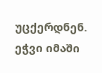უცქერდნენ. ეჭვი იმაში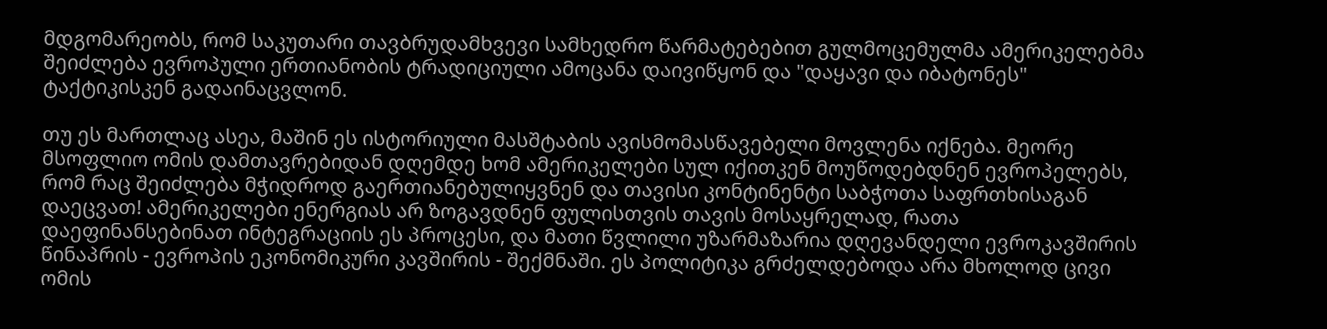მდგომარეობს, რომ საკუთარი თავბრუდამხვევი სამხედრო წარმატებებით გულმოცემულმა ამერიკელებმა შეიძლება ევროპული ერთიანობის ტრადიციული ამოცანა დაივიწყონ და "დაყავი და იბატონეს" ტაქტიკისკენ გადაინაცვლონ.

თუ ეს მართლაც ასეა, მაშინ ეს ისტორიული მასშტაბის ავისმომასწავებელი მოვლენა იქნება. მეორე მსოფლიო ომის დამთავრებიდან დღემდე ხომ ამერიკელები სულ იქითკენ მოუწოდებდნენ ევროპელებს, რომ რაც შეიძლება მჭიდროდ გაერთიანებულიყვნენ და თავისი კონტინენტი საბჭოთა საფრთხისაგან დაეცვათ! ამერიკელები ენერგიას არ ზოგავდნენ ფულისთვის თავის მოსაყრელად, რათა დაეფინანსებინათ ინტეგრაციის ეს პროცესი, და მათი წვლილი უზარმაზარია დღევანდელი ევროკავშირის წინაპრის - ევროპის ეკონომიკური კავშირის - შექმნაში. ეს პოლიტიკა გრძელდებოდა არა მხოლოდ ცივი ომის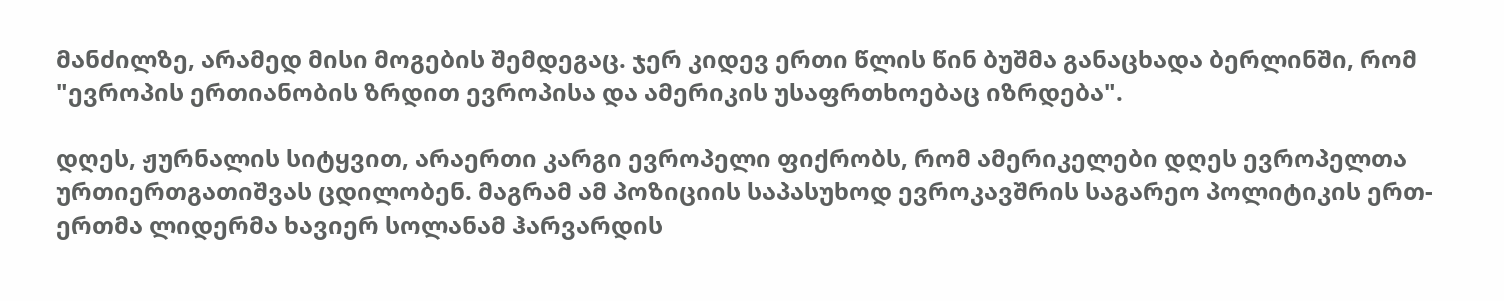მანძილზე, არამედ მისი მოგების შემდეგაც. ჯერ კიდევ ერთი წლის წინ ბუშმა განაცხადა ბერლინში, რომ "ევროპის ერთიანობის ზრდით ევროპისა და ამერიკის უსაფრთხოებაც იზრდება".

დღეს, ჟურნალის სიტყვით, არაერთი კარგი ევროპელი ფიქრობს, რომ ამერიკელები დღეს ევროპელთა ურთიერთგათიშვას ცდილობენ. მაგრამ ამ პოზიციის საპასუხოდ ევროკავშრის საგარეო პოლიტიკის ერთ-ერთმა ლიდერმა ხავიერ სოლანამ ჰარვარდის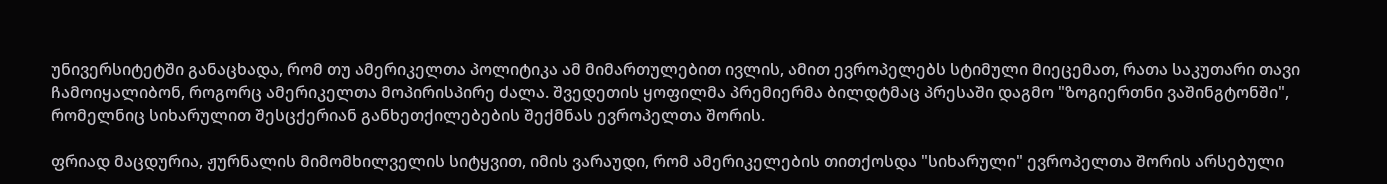უნივერსიტეტში განაცხადა, რომ თუ ამერიკელთა პოლიტიკა ამ მიმართულებით ივლის, ამით ევროპელებს სტიმული მიეცემათ, რათა საკუთარი თავი ჩამოიყალიბონ, როგორც ამერიკელთა მოპირისპირე ძალა. შვედეთის ყოფილმა პრემიერმა ბილდტმაც პრესაში დაგმო "ზოგიერთნი ვაშინგტონში", რომელნიც სიხარულით შესცქერიან განხეთქილებების შექმნას ევროპელთა შორის.

ფრიად მაცდურია, ჟურნალის მიმომხილველის სიტყვით, იმის ვარაუდი, რომ ამერიკელების თითქოსდა "სიხარული" ევროპელთა შორის არსებული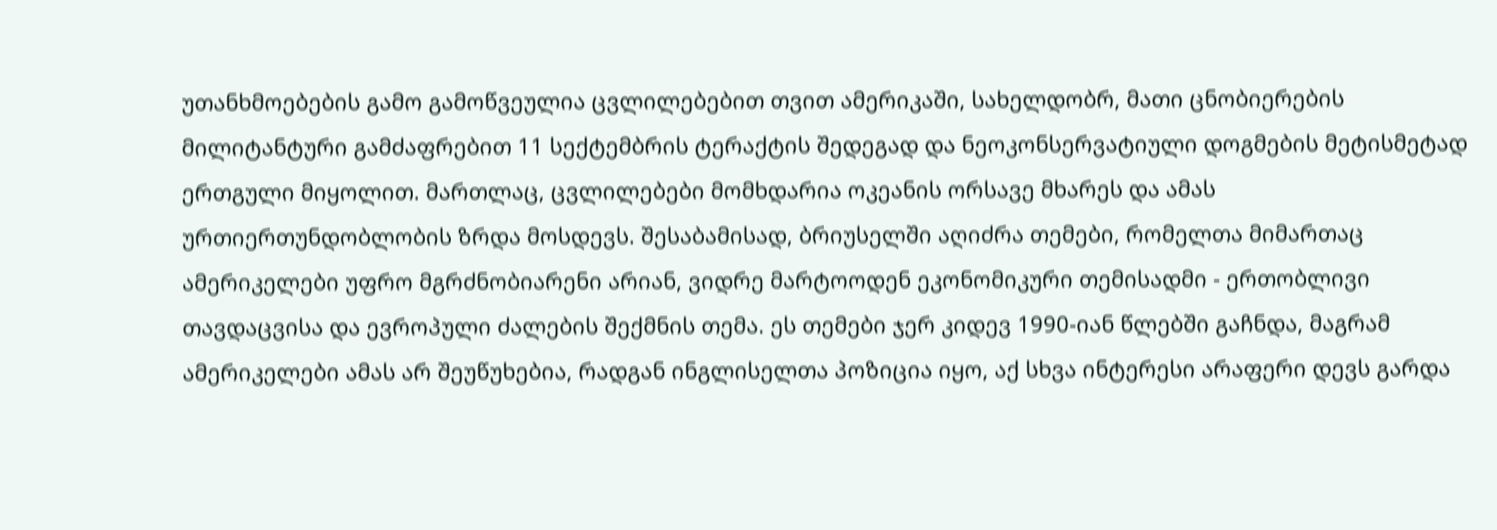უთანხმოებების გამო გამოწვეულია ცვლილებებით თვით ამერიკაში, სახელდობრ, მათი ცნობიერების მილიტანტური გამძაფრებით 11 სექტემბრის ტერაქტის შედეგად და ნეოკონსერვატიული დოგმების მეტისმეტად ერთგული მიყოლით. მართლაც, ცვლილებები მომხდარია ოკეანის ორსავე მხარეს და ამას ურთიერთუნდობლობის ზრდა მოსდევს. შესაბამისად, ბრიუსელში აღიძრა თემები, რომელთა მიმართაც ამერიკელები უფრო მგრძნობიარენი არიან, ვიდრე მარტოოდენ ეკონომიკური თემისადმი - ერთობლივი თავდაცვისა და ევროპული ძალების შექმნის თემა. ეს თემები ჯერ კიდევ 1990-იან წლებში გაჩნდა, მაგრამ ამერიკელები ამას არ შეუწუხებია, რადგან ინგლისელთა პოზიცია იყო, აქ სხვა ინტერესი არაფერი დევს გარდა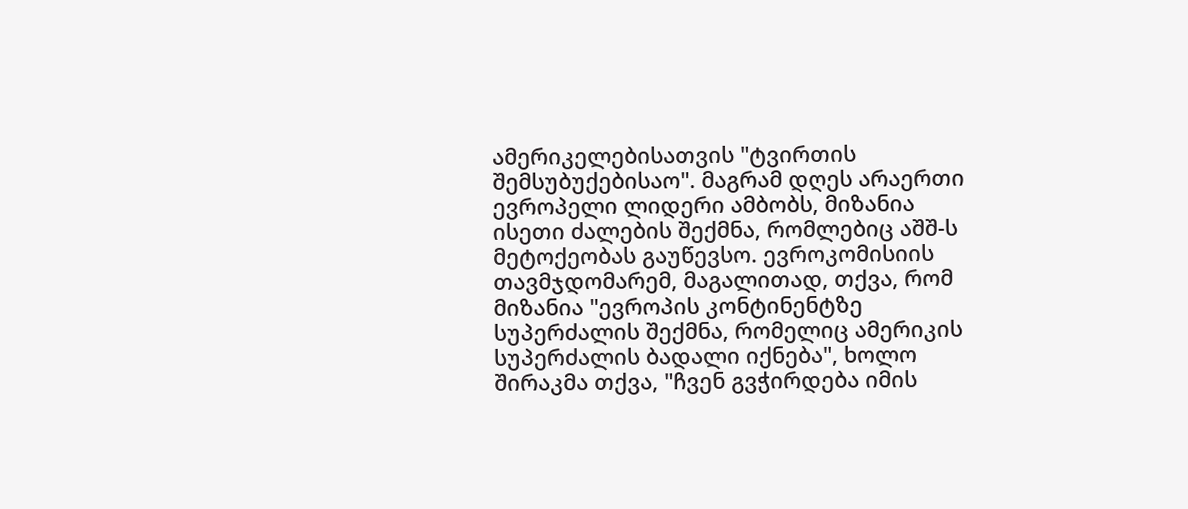ამერიკელებისათვის "ტვირთის შემსუბუქებისაო". მაგრამ დღეს არაერთი ევროპელი ლიდერი ამბობს, მიზანია ისეთი ძალების შექმნა, რომლებიც აშშ-ს მეტოქეობას გაუწევსო. ევროკომისიის თავმჯდომარემ, მაგალითად, თქვა, რომ მიზანია "ევროპის კონტინენტზე სუპერძალის შექმნა, რომელიც ამერიკის სუპერძალის ბადალი იქნება", ხოლო შირაკმა თქვა, "ჩვენ გვჭირდება იმის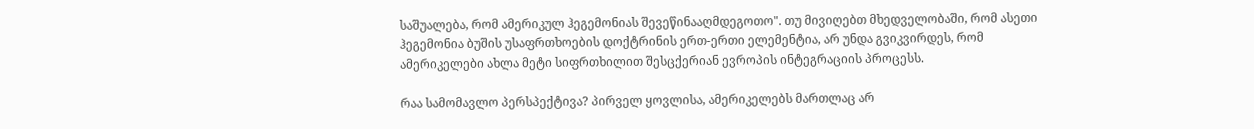საშუალება, რომ ამერიკულ ჰეგემონიას შევეწინააღმდეგოთო". თუ მივიღებთ მხედველობაში, რომ ასეთი ჰეგემონია ბუშის უსაფრთხოების დოქტრინის ერთ-ერთი ელემენტია, არ უნდა გვიკვირდეს, რომ ამერიკელები ახლა მეტი სიფრთხილით შესცქერიან ევროპის ინტეგრაციის პროცესს.

რაა სამომავლო პერსპექტივა? პირველ ყოვლისა, ამერიკელებს მართლაც არ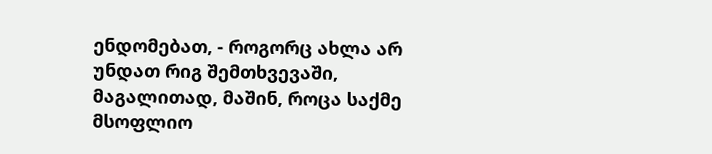ენდომებათ, - როგორც ახლა არ უნდათ რიგ შემთხვევაში, მაგალითად, მაშინ, როცა საქმე მსოფლიო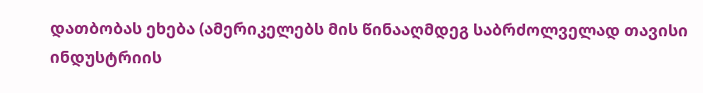დათბობას ეხება (ამერიკელებს მის წინააღმდეგ საბრძოლველად თავისი ინდუსტრიის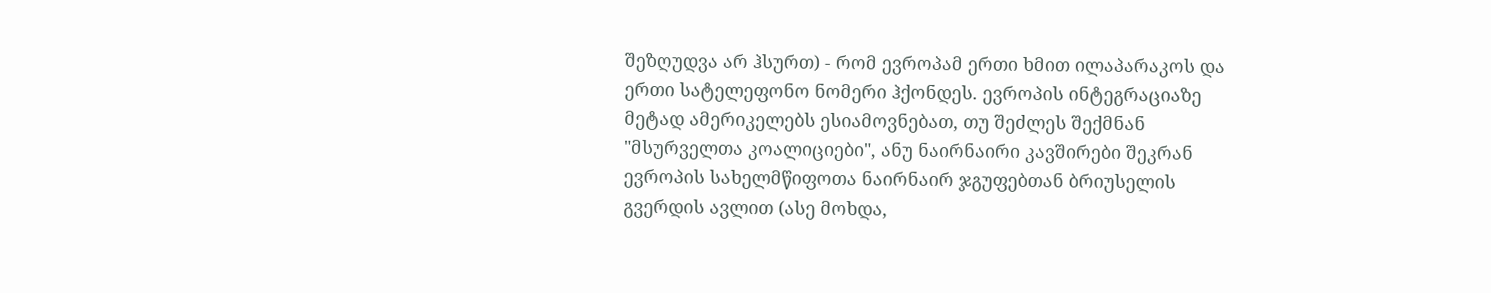შეზღუდვა არ ჰსურთ) - რომ ევროპამ ერთი ხმით ილაპარაკოს და ერთი სატელეფონო ნომერი ჰქონდეს. ევროპის ინტეგრაციაზე მეტად ამერიკელებს ესიამოვნებათ, თუ შეძლეს შექმნან "მსურველთა კოალიციები", ანუ ნაირნაირი კავშირები შეკრან ევროპის სახელმწიფოთა ნაირნაირ ჯგუფებთან ბრიუსელის გვერდის ავლით (ასე მოხდა,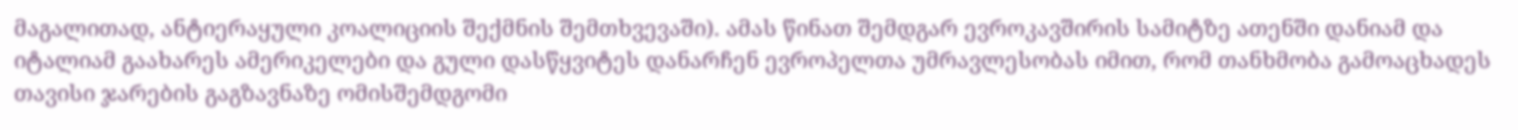მაგალითად, ანტიერაყული კოალიციის შექმნის შემთხვევაში). ამას წინათ შემდგარ ევროკავშირის სამიტზე ათენში დანიამ და იტალიამ გაახარეს ამერიკელები და გული დასწყვიტეს დანარჩენ ევროპელთა უმრავლესობას იმით, რომ თანხმობა გამოაცხადეს თავისი ჯარების გაგზავნაზე ომისშემდგომი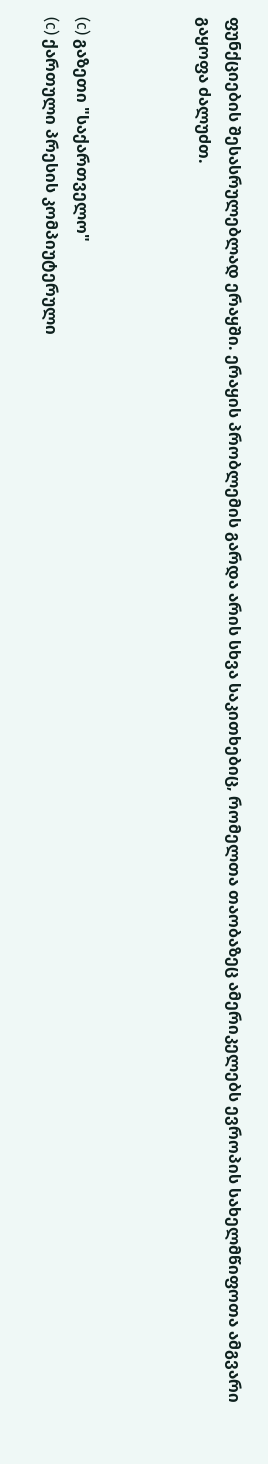ფუნქციების შესასრულებლად ერაყში. ერაყის პრობლემის გარდა არის სხვა საკითხებიც, რომელთა თაობაზეც ამერიკელებს ევროპის სახელმწიფოთა ამგვარი გაყოფა ძალუძთ.



(c) გაზეთი "საქართველო"
(c) ქართული პრესის კომპიუტერული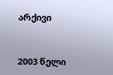არქივი


2003 წელი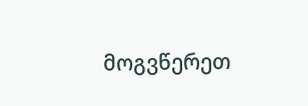მოგვწერეთ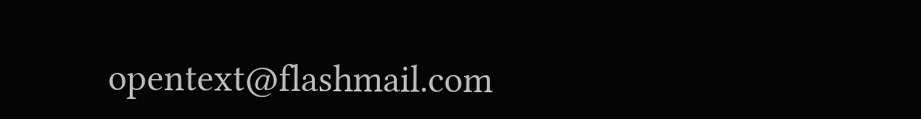opentext@flashmail.com